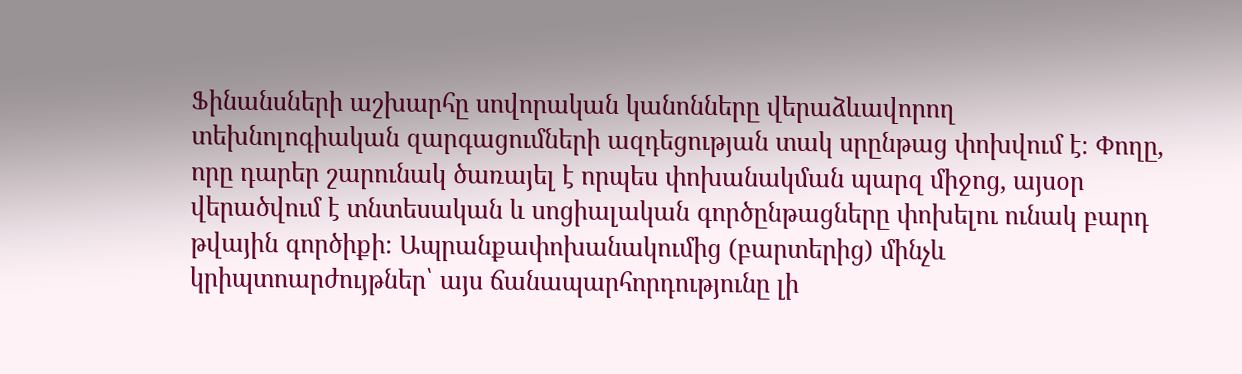Ֆինանսների աշխարհը սովորական կանոնները վերաձևավորող տեխնոլոգիական զարգացումների ազդեցության տակ սրընթաց փոխվում է։ Փողը, որը դարեր շարունակ ծառայել է որպես փոխանակման պարզ միջոց, այսօր վերածվում է տնտեսական և սոցիալական գործընթացները փոխելու ունակ բարդ թվային գործիքի։ Ապրանքափոխանակումից (բարտերից) մինչև կրիպտոարժույթներ՝ այս ճանապարհորդությունը լի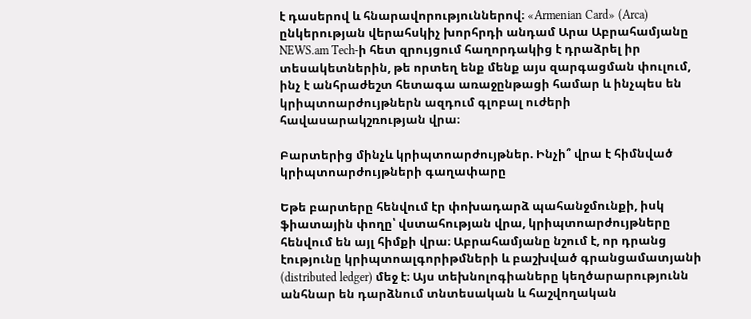է դասերով և հնարավորություններով։ «Armenian Card» (Arca) ընկերության վերահսկիչ խորհրդի անդամ Արա Աբրահամյանը NEWS.am Tech-ի հետ զրույցում հաղորդակից է դրաձրել իր տեսակետներին, թե որտեղ ենք մենք այս զարգացման փուլում, ինչ է անհրաժեշտ հետագա առաջընթացի համար և ինչպես են կրիպտոարժույթներն ազդում գլոբալ ուժերի հավասարակշռության վրա։

Բարտերից մինչև կրիպտոարժույթներ. Ինչի՞ վրա է հիմնված կրիպտոարժույթների գաղափարը

Եթե բարտերը հենվում էր փոխադարձ պահանջմունքի, իսկ ֆիատային փողը՝ վստահության վրա, կրիպտոարժույթները հենվում են այլ հիմքի վրա։ Աբրահամյանը նշում է, որ դրանց էությունը կրիպտոալգորիթմների և բաշխված գրանցամատյանի (distributed ledger) մեջ է։ Այս տեխնոլոգիաները կեղծարարությունն անհնար են դարձնում տնտեսական և հաշվողական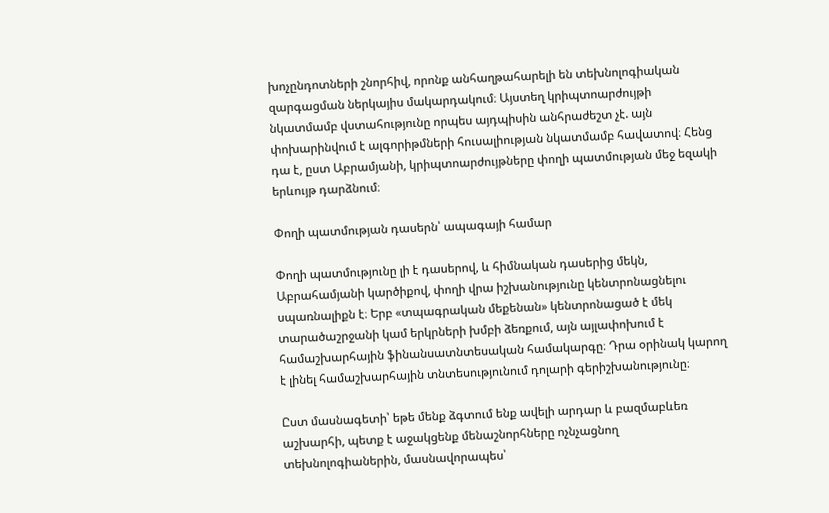խոչընդոտների շնորհիվ, որոնք անհաղթահարելի են տեխնոլոգիական զարգացման ներկայիս մակարդակում։ Այստեղ կրիպտոարժույթի նկատմամբ վստահությունը որպես այդպիսին անհրաժեշտ չէ. այն փոխարինվում է ալգորիթմների հուսալիության նկատմամբ հավատով։ Հենց դա է, ըստ Աբրամյանի, կրիպտոարժույթները փողի պատմության մեջ եզակի երևույթ դարձնում։

Փողի պատմության դասերն՝ ապագայի համար

Փողի պատմությունը լի է դասերով, և հիմնական դասերից մեկն, Աբրահամյանի կարծիքով, փողի վրա իշխանությունը կենտրոնացնելու սպառնալիքն է։ Երբ «տպագրական մեքենան» կենտրոնացած է մեկ տարածաշրջանի կամ երկրների խմբի ձեռքում, այն այլափոխում է համաշխարհային ֆինանսատնտեսական համակարգը։ Դրա օրինակ կարող է լինել համաշխարհային տնտեսությունում դոլարի գերիշխանությունը։

Ըստ մասնագետի՝ եթե մենք ձգտում ենք ավելի արդար և բազմաբևեռ աշխարհի, պետք է աջակցենք մենաշնորհները ոչնչացնող տեխնոլոգիաներին, մասնավորապես՝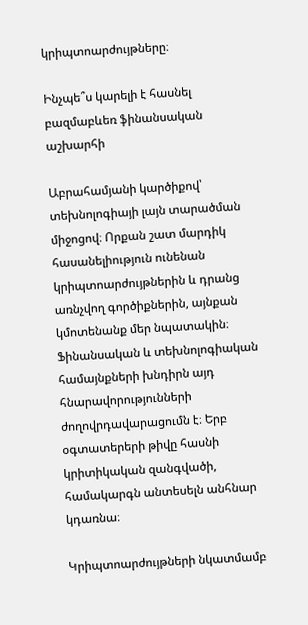կրիպտոարժույթները։

Ինչպե՞ս կարելի է հասնել բազմաբևեռ ֆինանսական աշխարհի

Աբրահամյանի կարծիքով՝ տեխնոլոգիայի լայն տարածման միջոցով։ Որքան շատ մարդիկ հասանելիություն ունենան կրիպտոարժույթներին և դրանց առնչվող գործիքներին, այնքան կմոտենանք մեր նպատակին։ Ֆինանսական և տեխնոլոգիական համայնքների խնդիրն այդ հնարավորությունների ժողովրդավարացումն է։ Երբ օգտատերերի թիվը հասնի կրիտիկական զանգվածի, համակարգն անտեսելն անհնար կդառնա։

Կրիպտոարժույթների նկատմամբ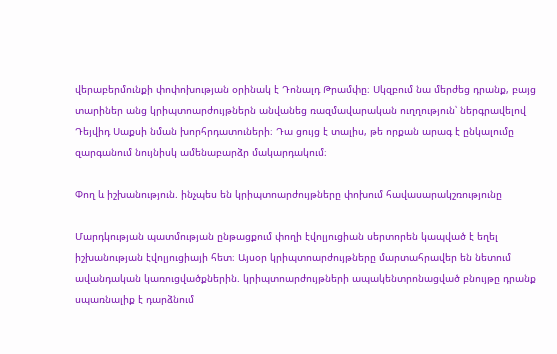վերաբերմունքի փոփոխության օրինակ է Դոնալդ Թրամփը։ Սկզբում նա մերժեց դրանք, բայց տարիներ անց կրիպտոարժույթներն անվանեց ռազմավարական ուղղություն՝ ներգրավելով Դեյվիդ Սաքսի նման խորհրդատուների։ Դա ցույց է տալիս, թե որքան արագ է ընկալումը զարգանում նույնիսկ ամենաբարձր մակարդակում։

Փող և իշխանություն. ինչպես են կրիպտոարժույթները փոխում հավասարակշռությունը

Մարդկության պատմության ընթացքում փողի էվոլյուցիան սերտորեն կապված է եղել իշխանության էվոլյուցիայի հետ։ Այսօր կրիպտոարժույթները մարտահրավեր են նետում ավանդական կառուցվածքներին. կրիպտոարժույթների ապակենտրոնացված բնույթը դրանք սպառնալիք է դարձնում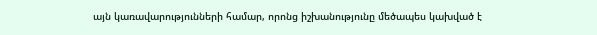այն կառավարությունների համար, որոնց իշխանությունը մեծապես կախված է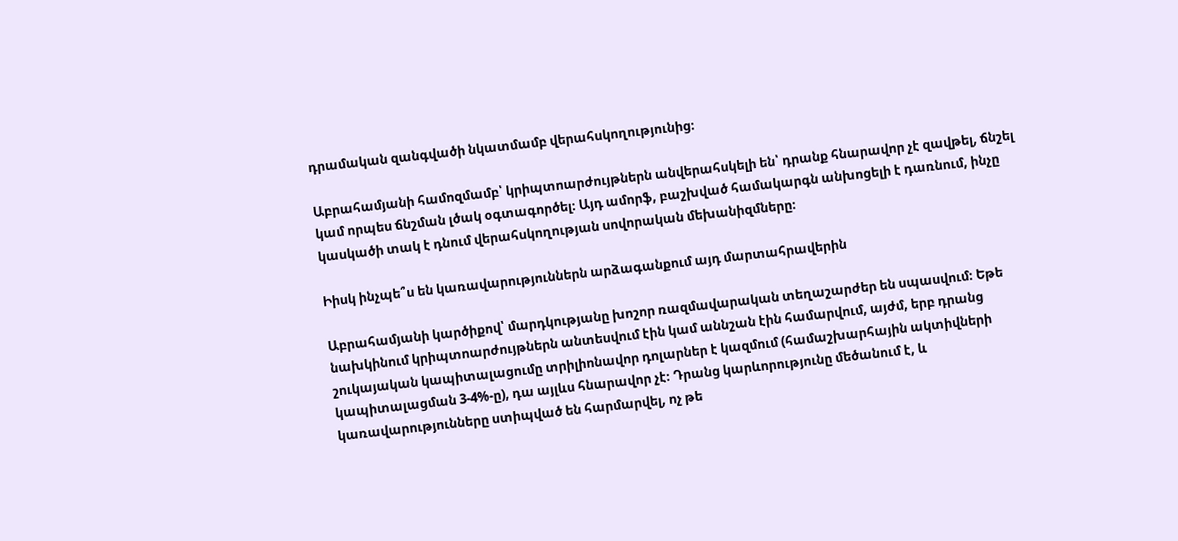դրամական զանգվածի նկատմամբ վերահսկողությունից։

Աբրահամյանի համոզմամբ՝ կրիպտոարժույթներն անվերահսկելի են՝ դրանք հնարավոր չէ զավթել, ճնշել կամ որպես ճնշման լծակ օգտագործել։ Այդ ամորֆ, բաշխված համակարգն անխոցելի է դառնում, ինչը կասկածի տակ է դնում վերահսկողության սովորական մեխանիզմները։

Իիսկ ինչպե՞ս են կառավարություններն արձագանքում այդ մարտահրավերին

Աբրահամյանի կարծիքով՝ մարդկությանը խոշոր ռազմավարական տեղաշարժեր են սպասվում։ Եթե նախկինում կրիպտոարժույթներն անտեսվում էին կամ աննշան էին համարվում, այժմ, երբ դրանց շուկայական կապիտալացումը տրիլիոնավոր դոլարներ է կազմում (համաշխարհային ակտիվների կապիտալացման 3-4%-ը), դա այլևս հնարավոր չէ։ Դրանց կարևորությունը մեծանում է, և կառավարությունները ստիպված են հարմարվել, ոչ թե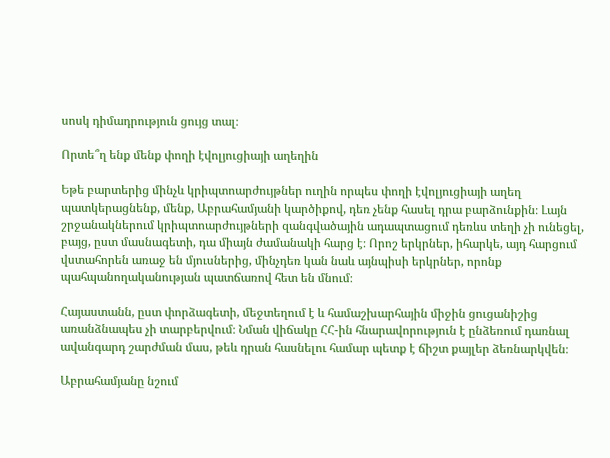սոսկ դիմադրություն ցույց տալ։

Որտե՞ղ ենք մենք փողի էվոլյուցիայի աղեղին

Եթե բարտերից մինչև կրիպտոարժույթներ ուղին որպես փողի էվոլյուցիայի աղեղ պատկերացնենք, մենք, Աբրահամյանի կարծիքով, դեռ չենք հասել դրա բարձունքին։ Լայն շրջանակներում կրիպտոարժույթների զանգվածային ադապտացում դեռևս տեղի չի ունեցել, բայց, ըստ մասնագետի, դա միայն ժամանակի հարց է։ Որոշ երկրներ, իհարկե, այդ հարցում վստահորեն առաջ են մյուսներից, մինչդեռ կան նաև այնպիսի երկրներ, որոնք պահպանողականության պատճառով հետ են մնում։

Հայաստանն, ըստ փորձագետի, մեջտեղում է և համաշխարհային միջին ցուցանիշից առանձնապես չի տարբերվում։ Նման վիճակը ՀՀ-ին հնարավորություն է ընձեռում դառնալ ավանգարդ շարժման մաս, թեև դրան հասնելու համար պետք է ճիշտ քայլեր ձեռնարկվեն։

Աբրահամյանը նշում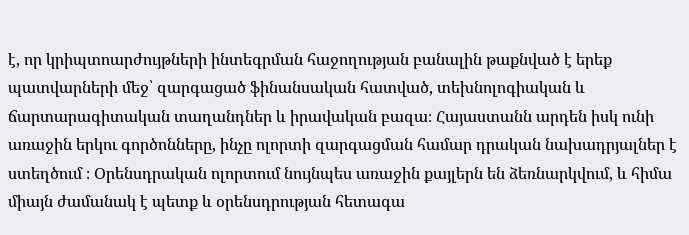է, որ կրիպտոարժույթների ինտեգրման հաջողության բանալին թաքնված է երեք պատվարների մեջ՝ զարգացած ֆինանսական հատված, տեխնոլոգիական և ճարտարագիտական տաղանդներ և իրավական բազա։ Հայաստանն արդեն իսկ ունի առաջին երկու գործոնները, ինչը ոլորտի զարգացման համար դրական նախադրյալներ է ստեղծում ։ Օրենսդրական ոլորտում նույնպես առաջին քայլերն են ձեռնարկվում, և հիմա միայն ժամանակ է պետք և օրենսդրության հետագա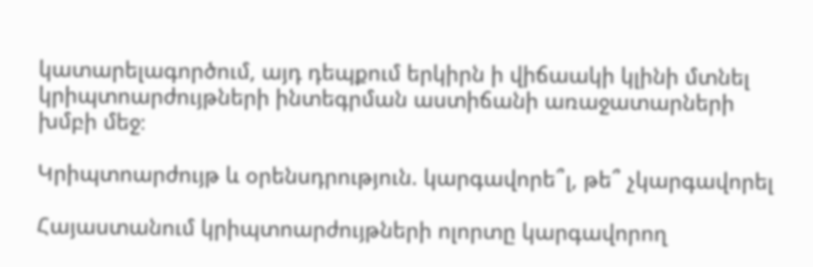կատարելագործում, այդ դեպքում երկիրն ի վիճաակի կլինի մտնել կրիպտոարժույթների ինտեգրման աստիճանի առաջատարների խմբի մեջ։

Կրիպտոարժույթ և օրենսդրություն. կարգավորե՞լ, թե՞ չկարգավորել

Հայաստանում կրիպտոարժույթների ոլորտը կարգավորող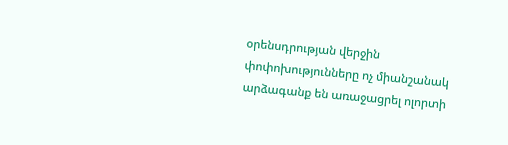օրենսդրության վերջին փոփոխությունները ոչ միանշանակ արձագանք են առաջացրել ոլորտի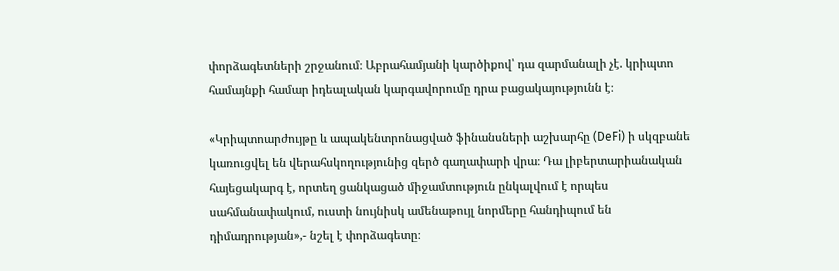փորձագետների շրջանում։ Աբրահամյանի կարծիքով՝ դա զարմանալի չէ. կրիպտո համայնքի համար իդեալական կարգավորումը դրա բացակայությունն է։

«Կրիպտոարժույթը և ապակենտրոնացված ֆինանսների աշխարհը (DeFi) ի սկզբանե կառուցվել են վերահսկողությունից զերծ գաղափարի վրա։ Դա լիբերտարիանական հայեցակարգ է, որտեղ ցանկացած միջամտություն ընկալվում է որպես սահմանափակում, ուստի նույնիսկ ամենաթույլ նորմերը հանդիպում են դիմադրության»,- նշել է փորձագետը։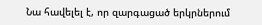Նա հավելել է, որ զարգացած երկրներում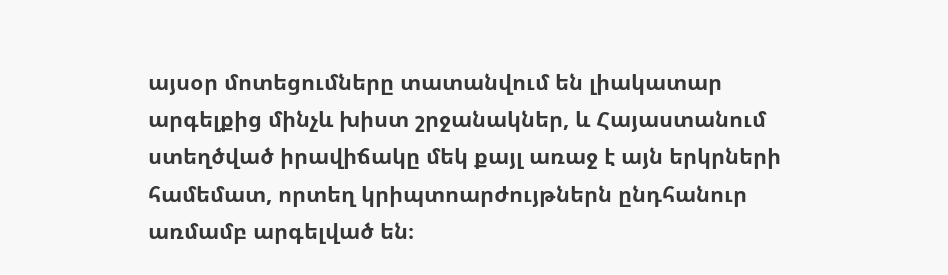այսօր մոտեցումները տատանվում են լիակատար արգելքից մինչև խիստ շրջանակներ, և Հայաստանում ստեղծված իրավիճակը մեկ քայլ առաջ է այն երկրների համեմատ, որտեղ կրիպտոարժույթներն ընդհանուր առմամբ արգելված են։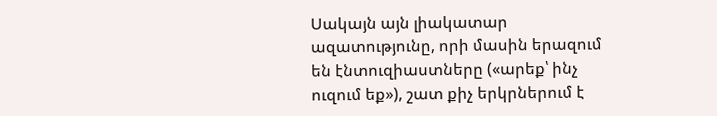Սակայն այն լիակատար ազատությունը, որի մասին երազում են էնտուզիաստները («արեք՝ ինչ ուզում եք»), շատ քիչ երկրներում է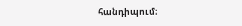հանդիպում։